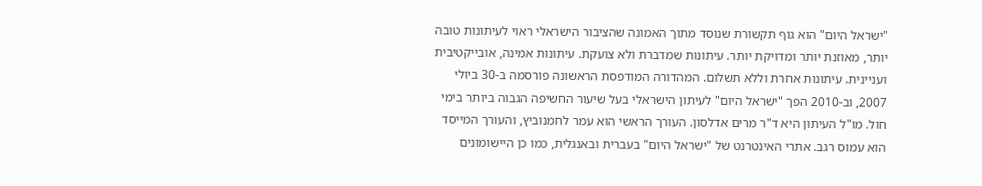"ישראל היום" הוא גוף תקשורת שנוסד מתוך האמונה שהציבור הישראלי ראוי לעיתונות טובה יותר, מאוזנת יותר ומדויקת יותר. עיתונות שמדברת ולא צועקת. עיתונות אמינה, אובייקטיבית ועניינית. עיתונות אחרת וללא תשלום. המהדורה המודפסת הראשונה פורסמה ב-30 ביולי 2007, וב-2010 הפך "ישראל היום" לעיתון הישראלי בעל שיעור החשיפה הגבוה ביותר בימי חול. מו"ל העיתון היא ד"ר מרים אדלסון. העורך הראשי הוא עמר לחמנוביץ, והעורך המייסד הוא עמוס רגב. אתרי האינטרנט של "ישראל היום" בעברית ובאנגלית, כמו כן היישומונים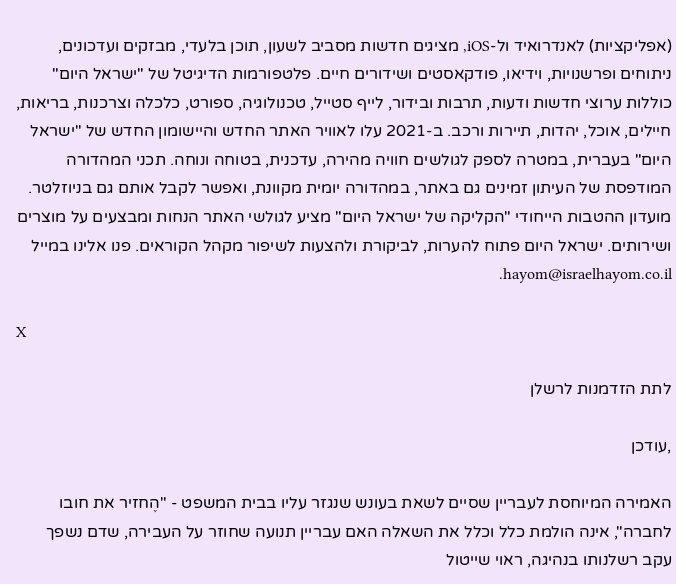(אפליקציות) לאנדרואיד ול-iOS, מציגים חדשות מסביב לשעון, תוכן בלעדי, מבזקים ועדכונים, ניתוחים ופרשנויות, וידיאו, פודקאסטים ושידורים חיים. פלטפורמות הדיגיטל של "ישראל היום" כוללות ערוצי חדשות ודעות, תרבות ובידור, לייף סטייל, טכנולוגיה, ספורט, כלכלה וצרכנות, בריאות, חיילים, אוכל, יהדות, תיירות ורכב. ב-2021 עלו לאוויר האתר החדש והיישומון החדש של "ישראל היום" בעברית, במטרה לספק לגולשים חוויה מהירה, עדכנית, בטוחה ונוחה. תכני המהדורה המודפסת של העיתון זמינים גם באתר, במהדורה יומית מקוונת, ואפשר לקבל אותם גם בניוזלטר. מועדון ההטבות הייחודי "הקליקה של ישראל היום" מציע לגולשי האתר הנחות ומבצעים על מוצרים ושירותים. ישראל היום פתוח להערות, לביקורת ולהצעות לשיפור מקהל הקוראים. פנו אלינו במייל hayom@israelhayom.co.il.

X

לתת הזדמנות לרשלן

,עודכן

האמירה המיוחסת לעבריין שסיים לשאת בעונש שנגזר עליו בבית המשפט - "הֶחזיר את חובו לחברה", אינה הולמת כלל וכלל את השאלה האם עבריין תנועה שחוזר על העבירה, שדם נשפך עקב רשלנותו בנהיגה, ראוי שייטול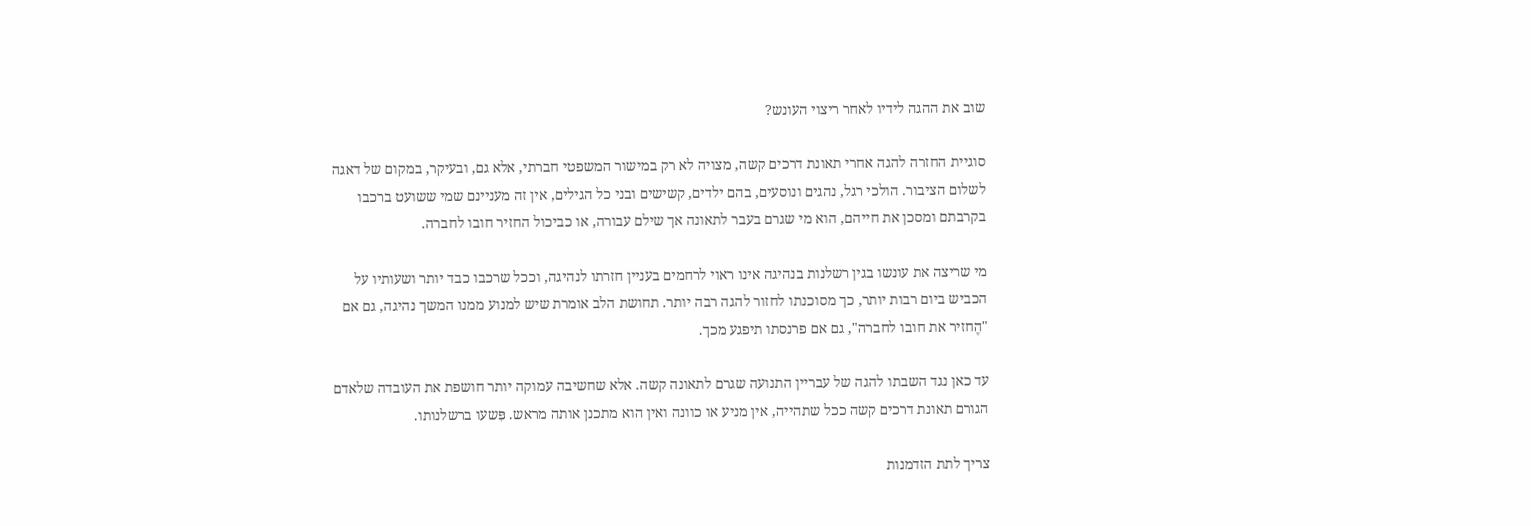שוב את ההגה לידיו לאחר ריצוי העונש?

סוגיית החזרה להגה אחרי תאונת דרכים קשה, מצויה לא רק במישור המשפטי חברתי, אלא גם, ובעיקר, במקום של דאגה לשלום הציבור. הולכי רגל, נהגים ונוסעים, בהם ילדים, קשישים ובני כל הגילים, אין זה מעניינם שמי ששועט ברכבו בקרבתם ומסכן את חייהם, הוא מי שגרם בעבר לתאונה אך שילם עבורה, או כביכול החזיר חובו לחברה.

מי שריצה את עונשו בגין רשלנות בנהיגה אינו ראוי לרחמים בעניין חזרתו לנהיגה, וככל שרכבו כבד יותר ושעותיו על הכביש ביום רבות יותר, כך מסוכנתו לחזור להגה רבה יותר. תחושת הלב אומרת שיש למנוע ממנו המשך נהיגה, גם אם "הֶחזיר את חובו לחברה", גם אם פרנסתו תיפגע מכך.

עד כאן נגד השבתו להגה של עבריין התנועה שגרם לתאונה קשה. אלא שחשיבה עמוקה יותר חושפת את העובדה שלאדם הגורם תאונת דרכים קשה ככל שתהייה, אין מניע או כוונה ואין הוא מתכנן אותה מראש. פִּשעו ברשלנותו.

צריך לתת הזדמנות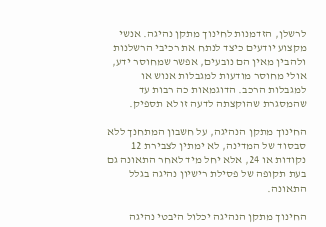לרשלן, הזדמנות לחינוך מתקן נהיגה. אנשי מקצוע יודעים כיצד לנתח את רכיבי הרשלנות ולהבין מאין הם נובעים, אפשר שמחוסר ידע, אולי מחוסר מודעות למגבלות אנוש או למגבלות הרכב. הדוגמאות כה רבות עד שהמסגרת שהוקצתה לדעה זו לא תספיק.

החינוך מתקן הנהיגה, על חשבון המתחנך ללא סבסוד של המדינה, לא ימתין לצבירת 12 נקודות או 24, אלא יחל מיד לאחר התאונה גם בעת תקופה של פסילת רישיון נהיגה בגלל התאונה.

החינוך מתקן הנהיגה יכלול היבטי נהיגה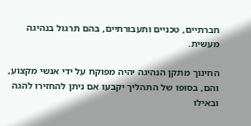חברתיים, טכניים ותעבורתיים, בהם תרגול בנהיגה מעשית.

החינוך מתקן הנהיגה יהיה מפוקח על ידי אנשי מקצוע, והם, בסופו של התהליך יקבעו אם ניתן להחזירו להגה ובאילו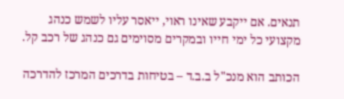תנאים. אם ייקבע שאינו ראוי, ייאסר עליו לשמש כנהג מקצועי כל ימי חייו ובמקרים מסוימים גם כנהג של רכב קל.

הכותב הוא מנכ"ל ב.ב.ד – בטיחות בדרכים המרכז להדרכה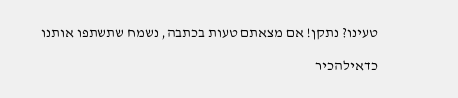טעינו? נתקן! אם מצאתם טעות בכתבה, נשמח שתשתפו אותנו

כדאילהכיר